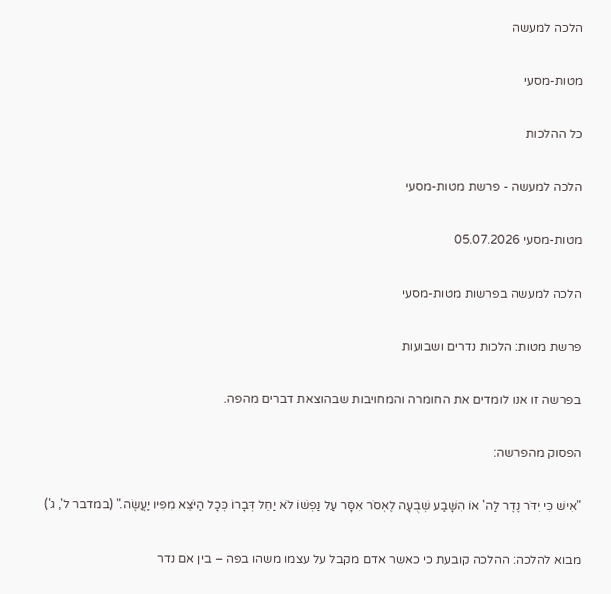הלכה למעשה

מטות-מסעי

כל ההלכות

הלכה למעשה - פרשת מטות-מסעי

מטות-מסעי 05.07.2026

הלכה למעשה בפרשות מטות-מסעי

פרשת מטות: הלכות נדרים ושבועות

בפרשה זו אנו לומדים את החומרה והמחויבות שבהוצאת דברים מהפה.

הפסוק מהפרשה:

"אִישׁ כִּי יִדֹּר נֶדֶר לַה' אוֹ הִשָּׁבַע שְׁבֻעָה לֶאְסֹר אִסָּר עַל נַפְשׁוֹ לֹא יַחֵל דְּבָרוֹ כְּכָל הַיֹּצֵא מִפִּיו יַעֲשֶׂה." (במדבר ל', ג')

מבוא להלכה: ההלכה קובעת כי כאשר אדם מקבל על עצמו משהו בפה – בין אם נדר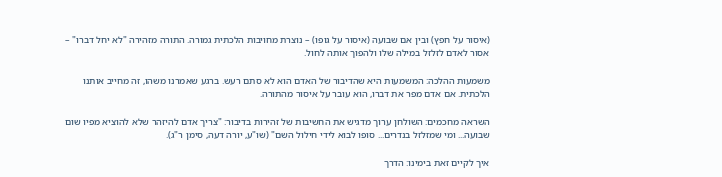(איסור על חפץ) ובין אם שבועה (איסור על גופו) – נוצרת מחויבות הלכתית גמורה. התורה מזהירה "לא יחל דברו" – אסור לאדם לזלזל במילה שלו ולהפוך אותה לחול.

משמעות ההלכה: המשמעות היא שהדיבור של האדם הוא לא סתם רעש. ברגע שאמרנו משהו, זה מחייב אותנו הלכתית. אם אדם מפר את דברו, הוא עובר על איסור מהתורה.

השראה מחכמים: השולחן ערוך מדגיש את החשיבות של זהירות בדיבור: "צריך אדם להיזהר שלא להוציא מפיו שום שבועה... ומי שמזלזל בנדרים... סופו לבוא לידי חילול השם" (שו"ע, יורה דעה, סימן ר"ג).

איך לקיים זאת בימינו: הדרך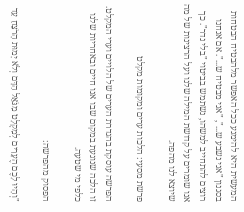המעשית היא להימנע ככל האפשר מלהבטיח הבטחות בסגנון "אני נשבע ש...", "אני מבטיח ש...". אם אנחנו רוצים להתחייב למשהו, נשתמש בביטוי "בלי נדר". כך אנו שומרים על קדושת המילה שלנו ועל הרצינות של מה שיוצא לנו מהפה.

פרשת מסעי: הלכות ערים ומקומות מקלט

הפרשה עוסקת בהגדרת הערים של הלויים וערי המקלט. זו הלכה שנוגעת במקום שבו אנו חיים ובאחריות שלנו כלפי מי שטעה.

הפסוק מהפרשה:

"וְהָיוּ לָכֶם הֶעָרִים לְמִקְלָט מִגֹּאֵל הַדָּם וְלֹא יָמוּת הָרֹצֵחַ עַד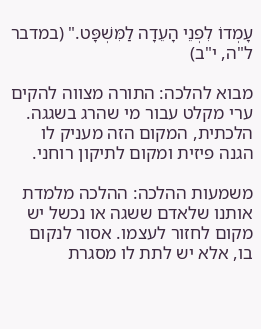עָמְדוֹ לִפְנֵי הָעֵדָה לַמִּשְׁפָּט." (במדבר ל"ה, י"ב)

מבוא להלכה: התורה מצווה להקים ערי מקלט עבור מי שהרג בשגגה. הלכתית, המקום הזה מעניק לו הגנה פיזית ומקום לתיקון רוחני.

משמעות ההלכה: ההלכה מלמדת אותנו שלאדם ששגה או נכשל יש מקום לחזור לעצמו. אסור לנקום בו, אלא יש לתת לו מסגרת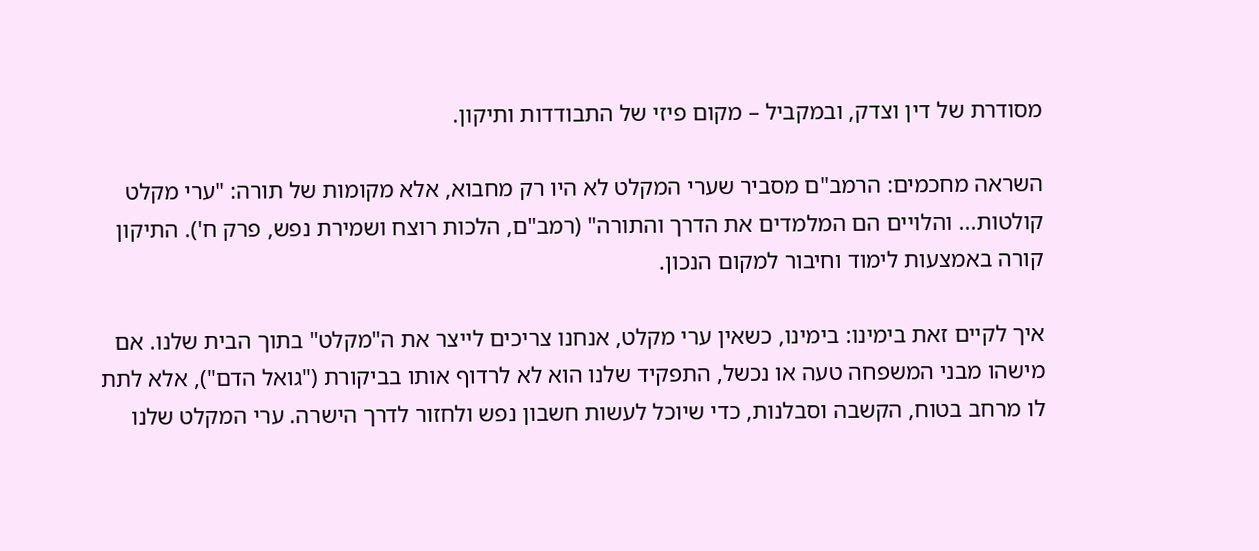מסודרת של דין וצדק, ובמקביל – מקום פיזי של התבודדות ותיקון.

השראה מחכמים: הרמב"ם מסביר שערי המקלט לא היו רק מחבוא, אלא מקומות של תורה: "ערי מקלט קולטות... והלויים הם המלמדים את הדרך והתורה" (רמב"ם, הלכות רוצח ושמירת נפש, פרק ח'). התיקון קורה באמצעות לימוד וחיבור למקום הנכון.

איך לקיים זאת בימינו: בימינו, כשאין ערי מקלט, אנחנו צריכים לייצר את ה"מקלט" בתוך הבית שלנו. אם מישהו מבני המשפחה טעה או נכשל, התפקיד שלנו הוא לא לרדוף אותו בביקורת ("גואל הדם"), אלא לתת לו מרחב בטוח, הקשבה וסבלנות, כדי שיוכל לעשות חשבון נפש ולחזור לדרך הישרה. ערי המקלט שלנו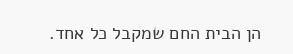הן הבית החם שמקבל כל אחד.